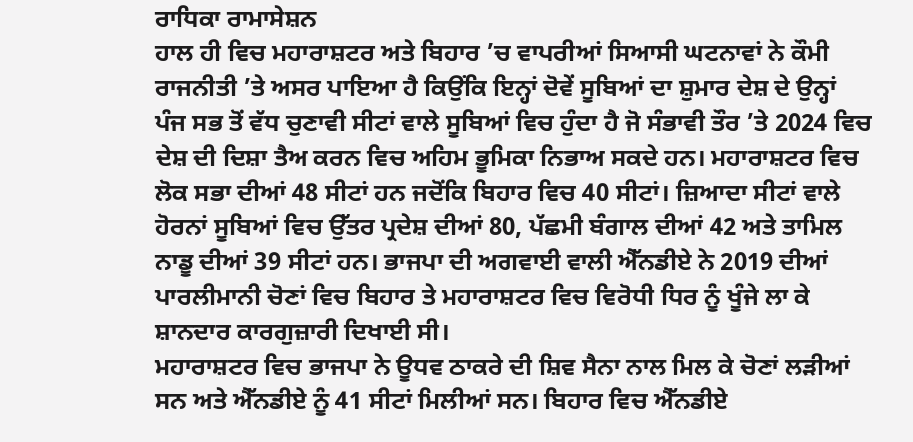ਰਾਧਿਕਾ ਰਾਮਾਸੇਸ਼ਨ
ਹਾਲ ਹੀ ਵਿਚ ਮਹਾਰਾਸ਼ਟਰ ਅਤੇ ਬਿਹਾਰ ’ਚ ਵਾਪਰੀਆਂ ਸਿਆਸੀ ਘਟਨਾਵਾਂ ਨੇ ਕੌਮੀ ਰਾਜਨੀਤੀ ’ਤੇ ਅਸਰ ਪਾਇਆ ਹੈ ਕਿਉਂਕਿ ਇਨ੍ਹਾਂ ਦੋਵੇਂ ਸੂਬਿਆਂ ਦਾ ਸ਼ੁਮਾਰ ਦੇਸ਼ ਦੇ ਉਨ੍ਹਾਂ ਪੰਜ ਸਭ ਤੋਂ ਵੱਧ ਚੁਣਾਵੀ ਸੀਟਾਂ ਵਾਲੇ ਸੂਬਿਆਂ ਵਿਚ ਹੁੰਦਾ ਹੈ ਜੋ ਸੰਭਾਵੀ ਤੌਰ ’ਤੇ 2024 ਵਿਚ ਦੇਸ਼ ਦੀ ਦਿਸ਼ਾ ਤੈਅ ਕਰਨ ਵਿਚ ਅਹਿਮ ਭੂਮਿਕਾ ਨਿਭਾਅ ਸਕਦੇ ਹਨ। ਮਹਾਰਾਸ਼ਟਰ ਵਿਚ ਲੋਕ ਸਭਾ ਦੀਆਂ 48 ਸੀਟਾਂ ਹਨ ਜਦੋਂਕਿ ਬਿਹਾਰ ਵਿਚ 40 ਸੀਟਾਂ। ਜ਼ਿਆਦਾ ਸੀਟਾਂ ਵਾਲੇ ਹੋਰਨਾਂ ਸੂਬਿਆਂ ਵਿਚ ਉੱਤਰ ਪ੍ਰਦੇਸ਼ ਦੀਆਂ 80, ਪੱਛਮੀ ਬੰਗਾਲ ਦੀਆਂ 42 ਅਤੇ ਤਾਮਿਲ ਨਾਡੂ ਦੀਆਂ 39 ਸੀਟਾਂ ਹਨ। ਭਾਜਪਾ ਦੀ ਅਗਵਾਈ ਵਾਲੀ ਐੱਨਡੀਏ ਨੇ 2019 ਦੀਆਂ ਪਾਰਲੀਮਾਨੀ ਚੋਣਾਂ ਵਿਚ ਬਿਹਾਰ ਤੇ ਮਹਾਰਾਸ਼ਟਰ ਵਿਚ ਵਿਰੋਧੀ ਧਿਰ ਨੂੰ ਖੂੰਜੇ ਲਾ ਕੇ ਸ਼ਾਨਦਾਰ ਕਾਰਗੁਜ਼ਾਰੀ ਦਿਖਾਈ ਸੀ।
ਮਹਾਰਾਸ਼ਟਰ ਵਿਚ ਭਾਜਪਾ ਨੇ ਊਧਵ ਠਾਕਰੇ ਦੀ ਸ਼ਿਵ ਸੈਨਾ ਨਾਲ ਮਿਲ ਕੇ ਚੋਣਾਂ ਲੜੀਆਂ ਸਨ ਅਤੇ ਐੱਨਡੀਏ ਨੂੰ 41 ਸੀਟਾਂ ਮਿਲੀਆਂ ਸਨ। ਬਿਹਾਰ ਵਿਚ ਐੱਨਡੀਏ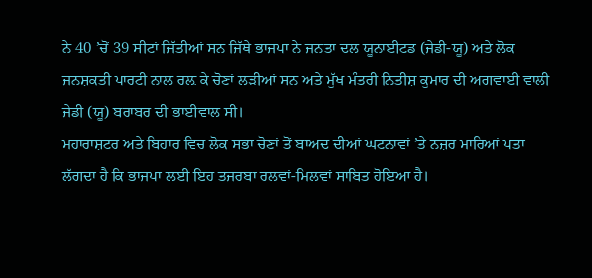ਨੇ 40 ’ਚੋਂ 39 ਸੀਟਾਂ ਜਿੱਤੀਆਂ ਸਨ ਜਿੱਥੇ ਭਾਜਪਾ ਨੇ ਜਨਤਾ ਦਲ ਯੂਨਾਈਟਡ (ਜੇਡੀ-ਯੂ) ਅਤੇ ਲੋਕ ਜਨਸ਼ਕਤੀ ਪਾਰਟੀ ਨਾਲ ਰਲ਼ ਕੇ ਚੋਣਾਂ ਲੜੀਆਂ ਸਨ ਅਤੇ ਮੁੱਖ ਮੰਤਰੀ ਨਿਤੀਸ਼ ਕੁਮਾਰ ਦੀ ਅਗਵਾਈ ਵਾਲੀ ਜੇਡੀ (ਯੂ) ਬਰਾਬਰ ਦੀ ਭਾਈਵਾਲ ਸੀ।
ਮਹਾਰਾਸ਼ਟਰ ਅਤੇ ਬਿਹਾਰ ਵਿਚ ਲੋਕ ਸਭਾ ਚੋਣਾਂ ਤੋਂ ਬਾਅਦ ਦੀਆਂ ਘਟਨਾਵਾਂ ’ਤੇ ਨਜ਼ਰ ਮਾਰਿਆਂ ਪਤਾ ਲੱਗਦਾ ਹੈ ਕਿ ਭਾਜਪਾ ਲਈ ਇਹ ਤਜਰਬਾ ਰਲਵਾਂ-ਮਿਲਵਾਂ ਸਾਬਿਤ ਹੋਇਆ ਹੈ।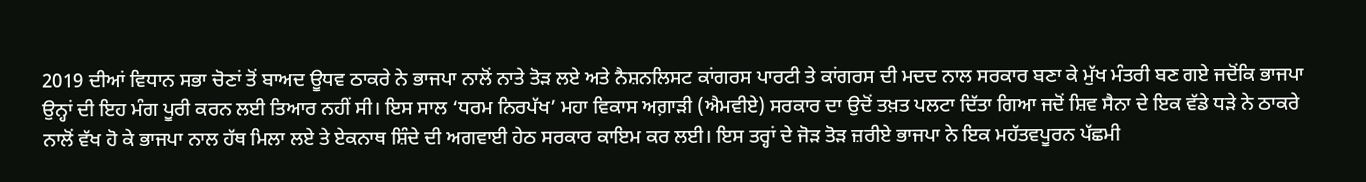2019 ਦੀਆਂ ਵਿਧਾਨ ਸਭਾ ਚੋਣਾਂ ਤੋਂ ਬਾਅਦ ਊਧਵ ਠਾਕਰੇ ਨੇ ਭਾਜਪਾ ਨਾਲੋਂ ਨਾਤੇ ਤੋੜ ਲਏ ਅਤੇ ਨੈਸ਼ਨਲਿਸਟ ਕਾਂਗਰਸ ਪਾਰਟੀ ਤੇ ਕਾਂਗਰਸ ਦੀ ਮਦਦ ਨਾਲ ਸਰਕਾਰ ਬਣਾ ਕੇ ਮੁੱਖ ਮੰਤਰੀ ਬਣ ਗਏ ਜਦੋਂਕਿ ਭਾਜਪਾ ਉਨ੍ਹਾਂ ਦੀ ਇਹ ਮੰਗ ਪੂਰੀ ਕਰਨ ਲਈ ਤਿਆਰ ਨਹੀਂ ਸੀ। ਇਸ ਸਾਲ ‘ਧਰਮ ਨਿਰਪੱਖ’ ਮਹਾ ਵਿਕਾਸ ਅਗ਼ਾੜੀ (ਐਮਵੀਏ) ਸਰਕਾਰ ਦਾ ਉਦੋਂ ਤਖ਼ਤ ਪਲਟਾ ਦਿੱਤਾ ਗਿਆ ਜਦੋਂ ਸ਼ਿਵ ਸੈਨਾ ਦੇ ਇਕ ਵੱਡੇ ਧੜੇ ਨੇ ਠਾਕਰੇ ਨਾਲੋਂ ਵੱਖ ਹੋ ਕੇ ਭਾਜਪਾ ਨਾਲ ਹੱਥ ਮਿਲਾ ਲਏ ਤੇ ਏਕਨਾਥ ਸ਼ਿੰਦੇ ਦੀ ਅਗਵਾਈ ਹੇਠ ਸਰਕਾਰ ਕਾਇਮ ਕਰ ਲਈ। ਇਸ ਤਰ੍ਹਾਂ ਦੇ ਜੋੜ ਤੋੜ ਜ਼ਰੀਏ ਭਾਜਪਾ ਨੇ ਇਕ ਮਹੱਤਵਪੂਰਨ ਪੱਛਮੀ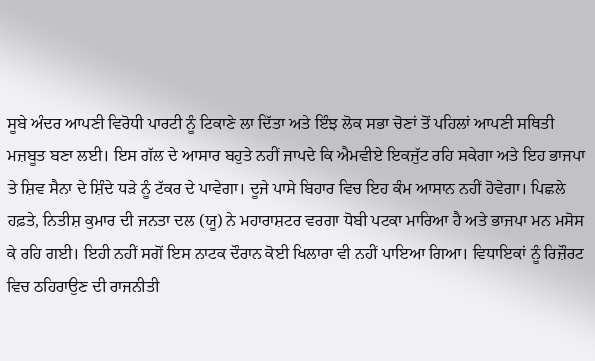ਸੂਬੇ ਅੰਦਰ ਆਪਣੀ ਵਿਰੋਧੀ ਪਾਰਟੀ ਨੂੰ ਟਿਕਾਣੇ ਲਾ ਦਿੱਤਾ ਅਤੇ ਇੰਝ ਲੋਕ ਸਭਾ ਚੋਣਾਂ ਤੋਂ ਪਹਿਲਾਂ ਆਪਣੀ ਸਥਿਤੀ ਮਜ਼ਬੂਤ ਬਣਾ ਲਈ। ਇਸ ਗੱਲ ਦੇ ਆਸਾਰ ਬਹੁਤੇ ਨਹੀਂ ਜਾਪਦੇ ਕਿ ਐਮਵੀਏ ਇਕਜੁੱਟ ਰਹਿ ਸਕੇਗਾ ਅਤੇ ਇਹ ਭਾਜਪਾ ਤੇ ਸ਼ਿਵ ਸੈਨਾ ਦੇ ਸ਼ਿੰਦੇ ਧੜੇ ਨੂੰ ਟੱਕਰ ਦੇ ਪਾਵੇਗਾ। ਦੂਜੇ ਪਾਸੇ ਬਿਹਾਰ ਵਿਚ ਇਹ ਕੰਮ ਆਸਾਨ ਨਹੀਂ ਹੋਵੇਗਾ। ਪਿਛਲੇ ਹਫ਼ਤੇ, ਨਿਤੀਸ਼ ਕੁਮਾਰ ਦੀ ਜਨਤਾ ਦਲ (ਯੂ) ਨੇ ਮਹਾਰਾਸ਼ਟਰ ਵਰਗਾ ਧੋਬੀ ਪਟਕਾ ਮਾਰਿਆ ਹੈ ਅਤੇ ਭਾਜਪਾ ਮਨ ਮਸੋਸ ਕੇ ਰਹਿ ਗਈ। ਇਹੀ ਨਹੀਂ ਸਗੋਂ ਇਸ ਨਾਟਕ ਦੌਰਾਨ ਕੋਈ ਖਿਲਾਰਾ ਵੀ ਨਹੀਂ ਪਾਇਆ ਗਿਆ। ਵਿਧਾਇਕਾਂ ਨੂੰ ਰਿਜ਼ੌਰਟ ਵਿਚ ਠਹਿਰਾਉਣ ਦੀ ਰਾਜਨੀਤੀ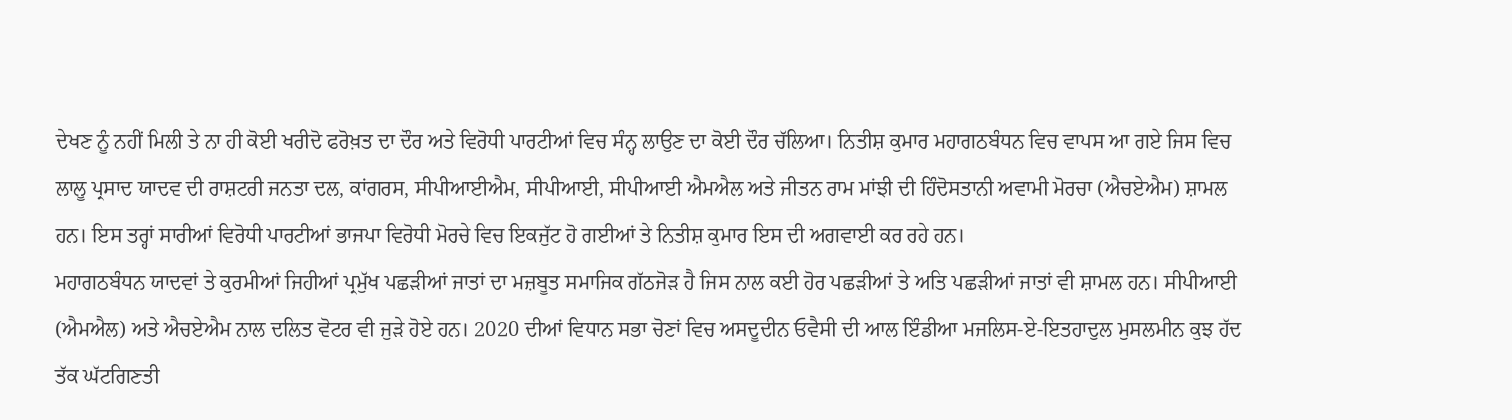ਦੇਖਣ ਨੂੰ ਨਹੀਂ ਮਿਲੀ ਤੇ ਨਾ ਹੀ ਕੋਈ ਖਰੀਦੋ ਫਰੋਖ਼ਤ ਦਾ ਦੌਰ ਅਤੇ ਵਿਰੋਧੀ ਪਾਰਟੀਆਂ ਵਿਚ ਸੰਨ੍ਹ ਲਾਉਣ ਦਾ ਕੋਈ ਦੌਰ ਚੱਲਿਆ। ਨਿਤੀਸ਼ ਕੁਮਾਰ ਮਹਾਗਠਬੰਧਨ ਵਿਚ ਵਾਪਸ ਆ ਗਏ ਜਿਸ ਵਿਚ ਲਾਲੂ ਪ੍ਰਸਾਦ ਯਾਦਵ ਦੀ ਰਾਸ਼ਟਰੀ ਜਨਤਾ ਦਲ, ਕਾਂਗਰਸ, ਸੀਪੀਆਈਐਮ, ਸੀਪੀਆਈ, ਸੀਪੀਆਈ ਐਮਐਲ ਅਤੇ ਜੀਤਨ ਰਾਮ ਮਾਂਝੀ ਦੀ ਹਿੰਦੋਸਤਾਨੀ ਅਵਾਮੀ ਮੋਰਚਾ (ਐਚਏਐਮ) ਸ਼ਾਮਲ ਹਨ। ਇਸ ਤਰ੍ਹਾਂ ਸਾਰੀਆਂ ਵਿਰੋਧੀ ਪਾਰਟੀਆਂ ਭਾਜਪਾ ਵਿਰੋਧੀ ਮੋਰਚੇ ਵਿਚ ਇਕਜੁੱਟ ਹੋ ਗਈਆਂ ਤੇ ਨਿਤੀਸ਼ ਕੁਮਾਰ ਇਸ ਦੀ ਅਗਵਾਈ ਕਰ ਰਹੇ ਹਨ।
ਮਹਾਗਠਬੰਧਨ ਯਾਦਵਾਂ ਤੇ ਕੁਰਮੀਆਂ ਜਿਹੀਆਂ ਪ੍ਰਮੁੱਖ ਪਛੜੀਆਂ ਜਾਤਾਂ ਦਾ ਮਜ਼ਬੂਤ ਸਮਾਜਿਕ ਗੱਠਜੋੜ ਹੈ ਜਿਸ ਨਾਲ ਕਈ ਹੋਰ ਪਛੜੀਆਂ ਤੇ ਅਤਿ ਪਛੜੀਆਂ ਜਾਤਾਂ ਵੀ ਸ਼ਾਮਲ ਹਨ। ਸੀਪੀਆਈ (ਐਮਐਲ) ਅਤੇ ਐਚਏਐਮ ਨਾਲ ਦਲਿਤ ਵੋਟਰ ਵੀ ਜੁੜੇ ਹੋਏ ਹਨ। 2020 ਦੀਆਂ ਵਿਧਾਨ ਸਭਾ ਚੋਣਾਂ ਵਿਚ ਅਸਦੂਦੀਨ ਓਵੈਸੀ ਦੀ ਆਲ ਇੰਡੀਆ ਮਜਲਿਸ-ਏ-ਇਤਹਾਦੁਲ ਮੁਸਲਮੀਨ ਕੁਝ ਹੱਦ ਤੱਕ ਘੱਟਗਿਣਤੀ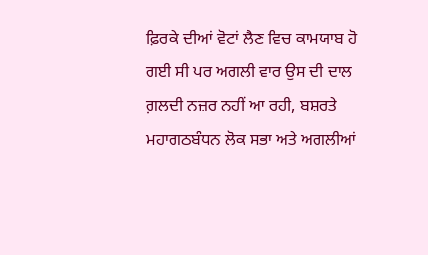ਫ਼ਿਰਕੇ ਦੀਆਂ ਵੋਟਾਂ ਲੈਣ ਵਿਚ ਕਾਮਯਾਬ ਹੋ ਗਈ ਸੀ ਪਰ ਅਗਲੀ ਵਾਰ ਉਸ ਦੀ ਦਾਲ ਗ਼ਲਦੀ ਨਜ਼ਰ ਨਹੀਂ ਆ ਰਹੀ, ਬਸ਼ਰਤੇ ਮਹਾਗਠਬੰਧਨ ਲੋਕ ਸਭਾ ਅਤੇ ਅਗਲੀਆਂ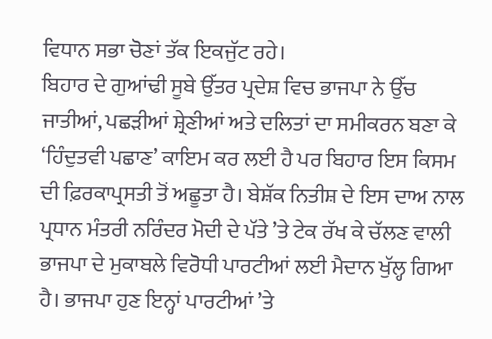ਵਿਧਾਨ ਸਭਾ ਚੋਣਾਂ ਤੱਕ ਇਕਜੁੱਟ ਰਹੇ।
ਬਿਹਾਰ ਦੇ ਗੁਆਂਢੀ ਸੂਬੇ ਉੱਤਰ ਪ੍ਰਦੇਸ਼ ਵਿਚ ਭਾਜਪਾ ਨੇ ਉੱਚ ਜਾਤੀਆਂ, ਪਛੜੀਆਂ ਸ਼੍ਰੇਣੀਆਂ ਅਤੇ ਦਲਿਤਾਂ ਦਾ ਸਮੀਕਰਨ ਬਣਾ ਕੇ ‘ਹਿੰਦੁਤਵੀ ਪਛਾਣ’ ਕਾਇਮ ਕਰ ਲਈ ਹੈ ਪਰ ਬਿਹਾਰ ਇਸ ਕਿਸਮ ਦੀ ਫ਼ਿਰਕਾਪ੍ਰਸਤੀ ਤੋਂ ਅਛੂਤਾ ਹੈ। ਬੇਸ਼ੱਕ ਨਿਤੀਸ਼ ਦੇ ਇਸ ਦਾਅ ਨਾਲ ਪ੍ਰਧਾਨ ਮੰਤਰੀ ਨਰਿੰਦਰ ਮੋਦੀ ਦੇ ਪੱਤੇ ’ਤੇ ਟੇਕ ਰੱਖ ਕੇ ਚੱਲਣ ਵਾਲੀ ਭਾਜਪਾ ਦੇ ਮੁਕਾਬਲੇ ਵਿਰੋਧੀ ਪਾਰਟੀਆਂ ਲਈ ਮੈਦਾਨ ਖੁੱਲ੍ਹ ਗਿਆ ਹੈ। ਭਾਜਪਾ ਹੁਣ ਇਨ੍ਹਾਂ ਪਾਰਟੀਆਂ ’ਤੇ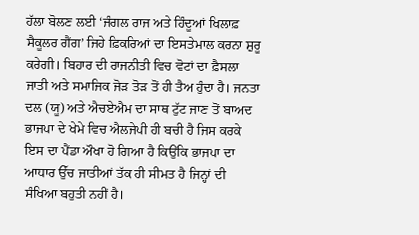ਹੱਲਾ ਬੋਲਣ ਲਈ ‘ਜੰਗਲ ਰਾਜ ਅਤੇ ਹਿੰਦੂਆਂ ਖਿਲਾਫ਼ ਸੈਕੂਲਰ ਗੈਂਗ’ ਜਿਹੇ ਫ਼ਿਕਰਿਆਂ ਦਾ ਇਸਤੇਮਾਲ ਕਰਨਾ ਸ਼ੁਰੂ ਕਰੇਗੀ। ਬਿਹਾਰ ਦੀ ਰਾਜਨੀਤੀ ਵਿਚ ਵੋਟਾਂ ਦਾ ਫ਼ੈਸਲਾ ਜਾਤੀ ਅਤੇ ਸਮਾਜਿਕ ਜੋੜ ਤੋੜ ਤੋਂ ਹੀ ਤੈਅ ਹੁੰਦਾ ਹੈ। ਜਨਤਾ ਦਲ (ਯੂ) ਅਤੇ ਐਚਏਐਮ ਦਾ ਸਾਥ ਟੁੱਟ ਜਾਣ ਤੋਂ ਬਾਅਦ ਭਾਜਪਾ ਦੇ ਖੇਮੇ ਵਿਚ ਐਲਜੇਪੀ ਹੀ ਬਚੀ ਹੈ ਜਿਸ ਕਰਕੇ ਇਸ ਦਾ ਪੈਂਡਾ ਔਖਾ ਹੋ ਗਿਆ ਹੈ ਕਿਉਂਕਿ ਭਾਜਪਾ ਦਾ ਆਧਾਰ ਉੱਚ ਜਾਤੀਆਂ ਤੱਕ ਹੀ ਸੀਮਤ ਹੈ ਜਿਨ੍ਹਾਂ ਦੀ ਸੰਖਿਆ ਬਹੁਤੀ ਨਹੀਂ ਹੈ।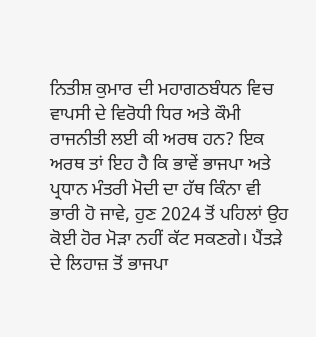ਨਿਤੀਸ਼ ਕੁਮਾਰ ਦੀ ਮਹਾਗਠਬੰਧਨ ਵਿਚ ਵਾਪਸੀ ਦੇ ਵਿਰੋਧੀ ਧਿਰ ਅਤੇ ਕੌਮੀ ਰਾਜਨੀਤੀ ਲਈ ਕੀ ਅਰਥ ਹਨ? ਇਕ ਅਰਥ ਤਾਂ ਇਹ ਹੈ ਕਿ ਭਾਵੇਂ ਭਾਜਪਾ ਅਤੇ ਪ੍ਰਧਾਨ ਮੰਤਰੀ ਮੋਦੀ ਦਾ ਹੱਥ ਕਿੰਨਾ ਵੀ ਭਾਰੀ ਹੋ ਜਾਵੇ, ਹੁਣ 2024 ਤੋਂ ਪਹਿਲਾਂ ਉਹ ਕੋਈ ਹੋਰ ਮੋੜਾ ਨਹੀਂ ਕੱਟ ਸਕਣਗੇ। ਪੈਂਤੜੇ ਦੇ ਲਿਹਾਜ਼ ਤੋਂ ਭਾਜਪਾ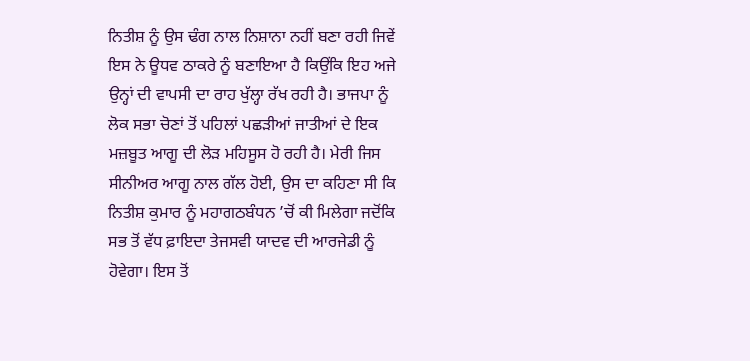ਨਿਤੀਸ਼ ਨੂੰ ਉਸ ਢੰਗ ਨਾਲ ਨਿਸ਼ਾਨਾ ਨਹੀਂ ਬਣਾ ਰਹੀ ਜਿਵੇਂ ਇਸ ਨੇ ਊਧਵ ਠਾਕਰੇ ਨੂੰ ਬਣਾਇਆ ਹੈ ਕਿਉਂਕਿ ਇਹ ਅਜੇ ਉਨ੍ਹਾਂ ਦੀ ਵਾਪਸੀ ਦਾ ਰਾਹ ਖੁੱਲ੍ਹਾ ਰੱਖ ਰਹੀ ਹੈ। ਭਾਜਪਾ ਨੂੰ ਲੋਕ ਸਭਾ ਚੋਣਾਂ ਤੋਂ ਪਹਿਲਾਂ ਪਛੜੀਆਂ ਜਾਤੀਆਂ ਦੇ ਇਕ ਮਜ਼ਬੂਤ ਆਗੂ ਦੀ ਲੋੜ ਮਹਿਸੂਸ ਹੋ ਰਹੀ ਹੈ। ਮੇਰੀ ਜਿਸ ਸੀਨੀਅਰ ਆਗੂ ਨਾਲ ਗੱਲ ਹੋਈ, ਉਸ ਦਾ ਕਹਿਣਾ ਸੀ ਕਿ ਨਿਤੀਸ਼ ਕੁਮਾਰ ਨੂੰ ਮਹਾਗਠਬੰਧਨ ’ਚੋਂ ਕੀ ਮਿਲੇਗਾ ਜਦੋਂਕਿ ਸਭ ਤੋਂ ਵੱਧ ਫ਼ਾਇਦਾ ਤੇਜਸਵੀ ਯਾਦਵ ਦੀ ਆਰਜੇਡੀ ਨੂੰ ਹੋਵੇਗਾ। ਇਸ ਤੋਂ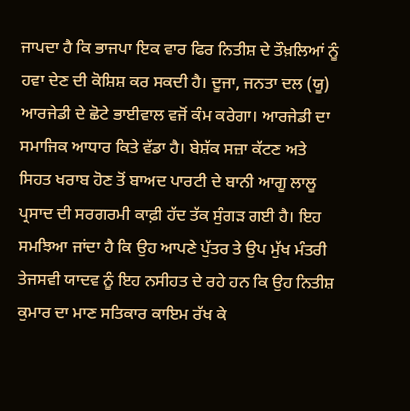ਜਾਪਦਾ ਹੈ ਕਿ ਭਾਜਪਾ ਇਕ ਵਾਰ ਫਿਰ ਨਿਤੀਸ਼ ਦੇ ਤੌਖ਼ਲਿਆਂ ਨੂੰ ਹਵਾ ਦੇਣ ਦੀ ਕੋਸ਼ਿਸ਼ ਕਰ ਸਕਦੀ ਹੈ। ਦੂਜਾ, ਜਨਤਾ ਦਲ (ਯੂ) ਆਰਜੇਡੀ ਦੇ ਛੋਟੇ ਭਾਈਵਾਲ ਵਜੋਂ ਕੰਮ ਕਰੇਗਾ। ਆਰਜੇਡੀ ਦਾ ਸਮਾਜਿਕ ਆਧਾਰ ਕਿਤੇ ਵੱਡਾ ਹੈ। ਬੇਸ਼ੱਕ ਸਜ਼ਾ ਕੱਟਣ ਅਤੇ ਸਿਹਤ ਖਰਾਬ ਹੋਣ ਤੋਂ ਬਾਅਦ ਪਾਰਟੀ ਦੇ ਬਾਨੀ ਆਗੂ ਲਾਲੂ ਪ੍ਰਸਾਦ ਦੀ ਸਰਗਰਮੀ ਕਾਫ਼ੀ ਹੱਦ ਤੱਕ ਸੁੰਗੜ ਗਈ ਹੈ। ਇਹ ਸਮਝਿਆ ਜਾਂਦਾ ਹੈ ਕਿ ਉਹ ਆਪਣੇ ਪੁੱਤਰ ਤੇ ਉਪ ਮੁੱਖ ਮੰਤਰੀ ਤੇਜਸਵੀ ਯਾਦਵ ਨੂੰ ਇਹ ਨਸੀਹਤ ਦੇ ਰਹੇ ਹਨ ਕਿ ਉਹ ਨਿਤੀਸ਼ ਕੁਮਾਰ ਦਾ ਮਾਣ ਸਤਿਕਾਰ ਕਾਇਮ ਰੱਖ ਕੇ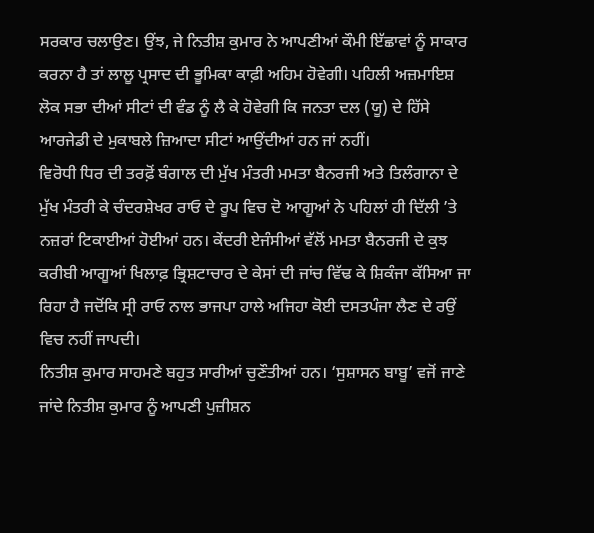ਸਰਕਾਰ ਚਲਾਉਣ। ਉਂਝ, ਜੇ ਨਿਤੀਸ਼ ਕੁਮਾਰ ਨੇ ਆਪਣੀਆਂ ਕੌਮੀ ਇੱਛਾਵਾਂ ਨੂੰ ਸਾਕਾਰ ਕਰਨਾ ਹੈ ਤਾਂ ਲਾਲੂ ਪ੍ਰਸਾਦ ਦੀ ਭੂਮਿਕਾ ਕਾਫ਼ੀ ਅਹਿਮ ਹੋਵੇਗੀ। ਪਹਿਲੀ ਅਜ਼ਮਾਇਸ਼ ਲੋਕ ਸਭਾ ਦੀਆਂ ਸੀਟਾਂ ਦੀ ਵੰਡ ਨੂੰ ਲੈ ਕੇ ਹੋਵੇਗੀ ਕਿ ਜਨਤਾ ਦਲ (ਯੂ) ਦੇ ਹਿੱਸੇ ਆਰਜੇਡੀ ਦੇ ਮੁਕਾਬਲੇ ਜ਼ਿਆਦਾ ਸੀਟਾਂ ਆਉਂਦੀਆਂ ਹਨ ਜਾਂ ਨਹੀਂ।
ਵਿਰੋਧੀ ਧਿਰ ਦੀ ਤਰਫ਼ੋਂ ਬੰਗਾਲ ਦੀ ਮੁੱਖ ਮੰਤਰੀ ਮਮਤਾ ਬੈਨਰਜੀ ਅਤੇ ਤਿਲੰਗਾਨਾ ਦੇ ਮੁੱਖ ਮੰਤਰੀ ਕੇ ਚੰਦਰਸ਼ੇਖਰ ਰਾਓ ਦੇ ਰੂਪ ਵਿਚ ਦੋ ਆਗੂਆਂ ਨੇ ਪਹਿਲਾਂ ਹੀ ਦਿੱਲੀ ’ਤੇ ਨਜ਼ਰਾਂ ਟਿਕਾਈਆਂ ਹੋਈਆਂ ਹਨ। ਕੇਂਦਰੀ ਏਜੰਸੀਆਂ ਵੱਲੋਂ ਮਮਤਾ ਬੈਨਰਜੀ ਦੇ ਕੁਝ ਕਰੀਬੀ ਆਗੂਆਂ ਖਿਲਾਫ਼ ਭ੍ਰਿਸ਼ਟਾਚਾਰ ਦੇ ਕੇਸਾਂ ਦੀ ਜਾਂਚ ਵਿੱਢ ਕੇ ਸ਼ਿਕੰਜਾ ਕੱਸਿਆ ਜਾ ਰਿਹਾ ਹੈ ਜਦੋਂਕਿ ਸ੍ਰੀ ਰਾਓ ਨਾਲ ਭਾਜਪਾ ਹਾਲੇ ਅਜਿਹਾ ਕੋਈ ਦਸਤਪੰਜਾ ਲੈਣ ਦੇ ਰਉਂ ਵਿਚ ਨਹੀਂ ਜਾਪਦੀ।
ਨਿਤੀਸ਼ ਕੁਮਾਰ ਸਾਹਮਣੇ ਬਹੁਤ ਸਾਰੀਆਂ ਚੁਣੌਤੀਆਂ ਹਨ। ‘ਸੁਸ਼ਾਸਨ ਬਾਬੂ’ ਵਜੋਂ ਜਾਣੇ ਜਾਂਦੇ ਨਿਤੀਸ਼ ਕੁਮਾਰ ਨੂੰ ਆਪਣੀ ਪੁਜ਼ੀਸ਼ਨ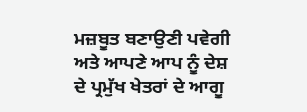ਮਜ਼ਬੂਤ ਬਣਾਉਣੀ ਪਵੇਗੀ ਅਤੇ ਆਪਣੇ ਆਪ ਨੂੰ ਦੇਸ਼ ਦੇ ਪ੍ਰਮੁੱਖ ਖੇਤਰਾਂ ਦੇ ਆਗੂ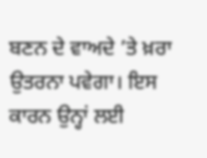ਬਣਨ ਦੇ ਵਾਅਦੇ ’ਤੇ ਖ਼ਰਾ ਉਤਰਨਾ ਪਵੇਗਾ। ਇਸ ਕਾਰਨ ਉਨ੍ਹਾਂ ਲਈ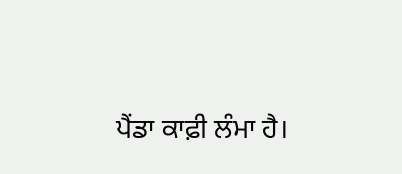ਪੈਂਡਾ ਕਾਫ਼ੀ ਲੰਮਾ ਹੈ।